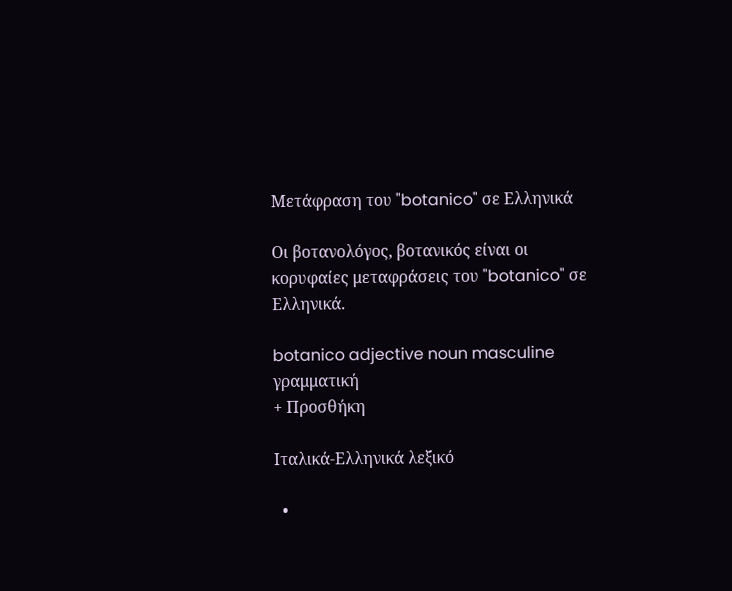Μετάφραση του "botanico" σε Ελληνικά

Οι βοτανολόγος, βοτανικός είναι οι κορυφαίες μεταφράσεις του "botanico" σε Ελληνικά.

botanico adjective noun masculine γραμματική
+ Προσθήκη

Ιταλικά-Ελληνικά λεξικό

  •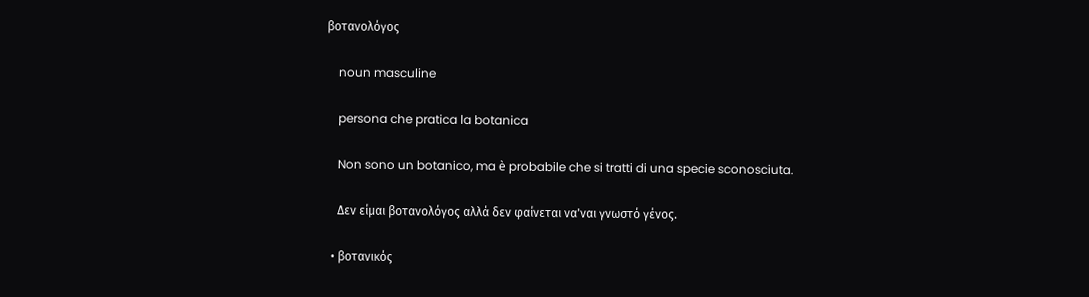βοτανολόγος

    noun masculine

    persona che pratica la botanica

    Non sono un botanico, ma è probabile che si tratti di una specie sconosciuta.

    Δεν είμαι βοτανολόγος αλλά δεν φαίνεται να'ναι γνωστό γένος.

  • βοτανικός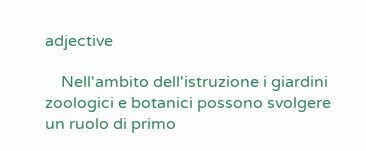adjective

    Nell'ambito dell'istruzione i giardini zoologici e botanici possono svolgere un ruolo di primo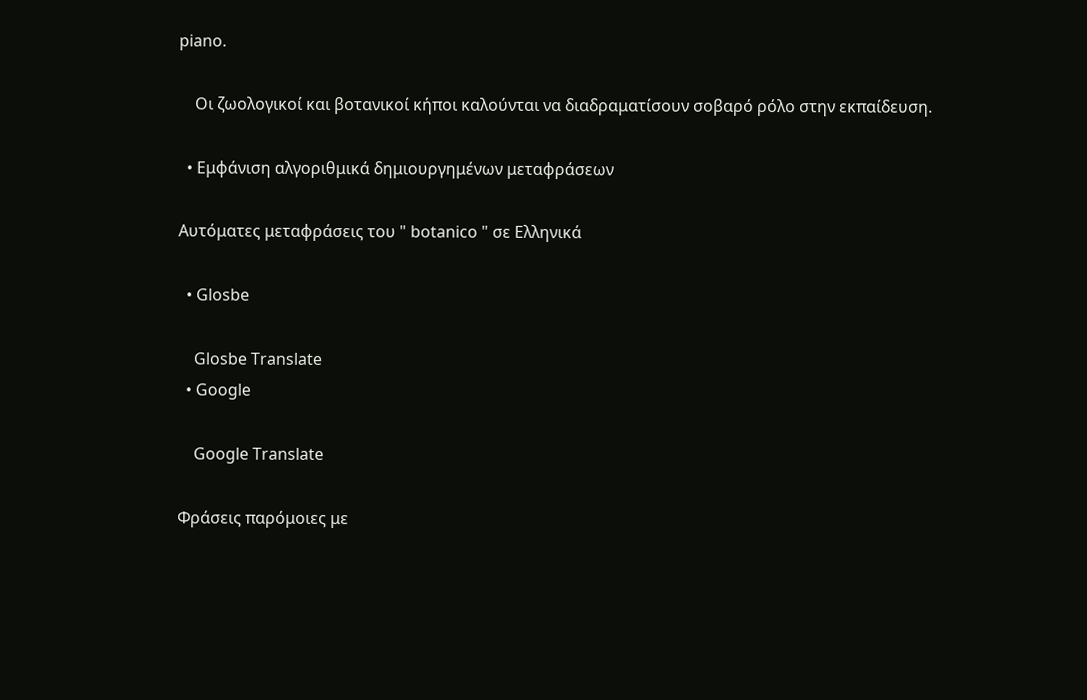piano.

    Οι ζωολογικοί και βοτανικοί κήποι καλούνται να διαδραματίσουν σοβαρό ρόλο στην εκπαίδευση.

  • Εμφάνιση αλγοριθμικά δημιουργημένων μεταφράσεων

Αυτόματες μεταφράσεις του " botanico " σε Ελληνικά

  • Glosbe

    Glosbe Translate
  • Google

    Google Translate

Φράσεις παρόμοιες με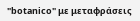"botanico" με μεταφράσεις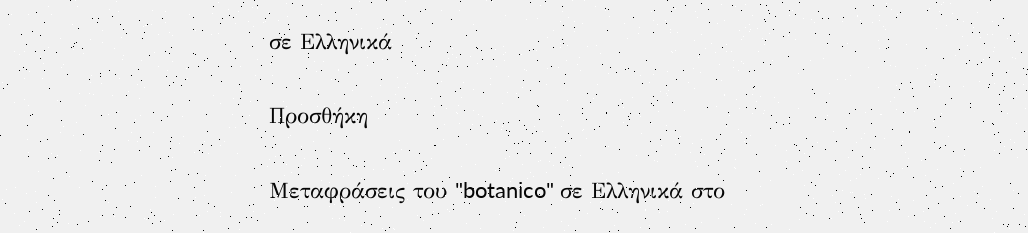σε Ελληνικά

Προσθήκη

Μεταφράσεις του "botanico" σε Ελληνικά στο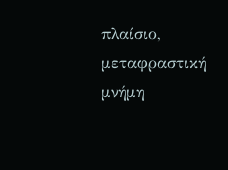πλαίσιο, μεταφραστική μνήμη